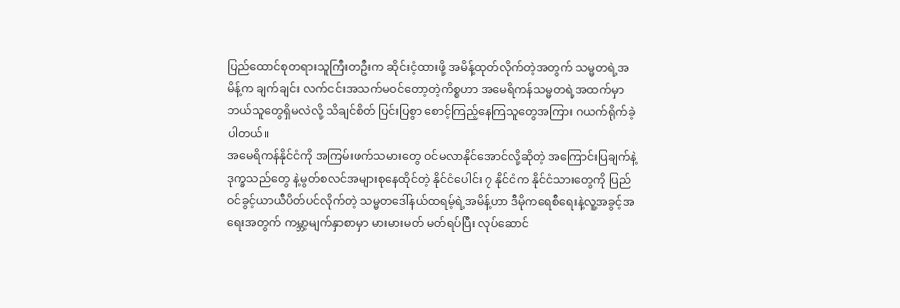ပြည်ထောင်စုတရားသူကြီးတဦးက ဆိုင်းငံ့ထားဖို့ အမိန့်ထုတ်လိုက်တဲ့အတွက် သမ္မတရဲ့အမိန့်က ချက်ချင်း လက်ငင်းအသက်မဝင်တော့တဲ့ကိစ္စဟာ အမေရိကန်သမ္မတရဲ့အထက်မှာ ဘယ်သူတွေရှိမလဲလို့ သိချင်စိတ် ပြင်းပြစွာ စောင့်ကြည့်နေကြသူတွေအကြား ဂယက်ရိုက်ခဲ့ပါတယ်။
အမေရိကန်နိုင်ငံကို အကြမ်းဖက်သမားတွေ ဝင်မလာနိုင်အောင်လို့ဆိုတဲ့ အကြောင်းပြချက်နဲ့ ဒုက္ခသည်တွေ နဲ့မွတ်စလင်အများစုနေထိုင်တဲ့ နိုင်ငံပေါင်း ၇ နိုင်ငံက နိုင်ငံသားတွေကို ပြည်ဝင်ခွင့်ယာယီပိတ်ပင်လိုက်တဲ့ သမ္မတဒေါ်နယ်ထရမ့်ရဲ့အမိန့်ဟာ ဒီမိုကရေစီရေးနဲ့လူ့အခွင့်အရေးအတွက် ကမ္ဘာ့မျက်နှာစာမှာ မားမားမတ် မတ်ရပ်ပြီး လုပ်ဆောင်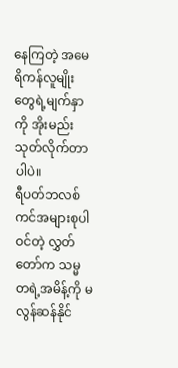နေကြတဲ့ အမေရိကန်လူမျိုးတွေရဲ့မျက်နှာကို အိုးမည်းသုတ်လိုက်တာပါပဲ။
ရီပတ်ဘလစ်ကင်အများစုပါဝင်တဲ့ လွှတ်တော်က သမ္မတရဲ့အမိန့်ကို မလွန်ဆန်နိုင်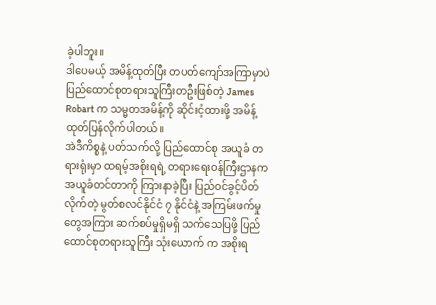ခဲ့ပါဘူး။
ဒါပေမယ့် အမိန့်ထုတ်ပြီး တပတ်ကျော်အကြာမှာပဲ ပြည်ထောင်စုတရားသူကြီးတဦးဖြစ်တဲ့ James Robart က သမ္မတအမိန့်ကို ဆိုင်းငံ့ထားဖို့ အမိန့်ထုတ်ပြန်လိုက်ပါတယ်။
အဲဒီကိစ္စနဲ့ ပတ်သက်လို့ ပြည်ထောင်စု အယူခံ တရားရုံးမှာ ထရမ့်အစိုးရရဲ့ တရားရေးဝန်ကြီးဌာနက အယူခံတင်တာကို ကြားနာခဲ့ပြီး ပြည်ဝင်ခွင့်ပိတ်လိုက်တဲ့ မွတ်စလင်နိုင်ငံ ၇ နိုင်ငံနဲ့ အကြမ်းဖက်မှုတွေအကြား ဆက်စပ်မှုရှိမရှိ သက်သေပြဖို့ ပြည်ထောင်စုတရားသူကြီး သုံးယောက် က အစိုးရ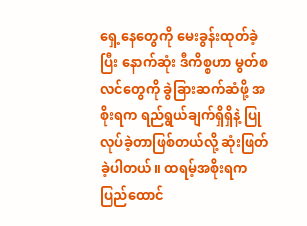ရှေ့နေတွေကို မေးခွန်းထုတ်ခဲ့ပြီး နောက်ဆုံး ဒီကိစ္စဟာ မွတ်စလင်တွေကို ခွဲခြားဆက်ဆံဖို့ အစိုးရက ရည်ရွယ်ချက်ရှိရှိနဲ့ ပြုလုပ်ခဲ့တာဖြစ်တယ်လို့ ဆုံးဖြတ်ခဲ့ပါတယ်။ ထရမ့်အစိုးရက ပြည်ထောင်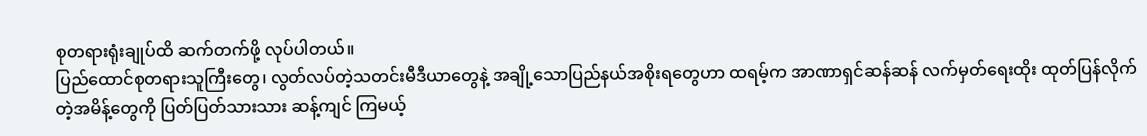စုတရားရုံးချုပ်ထိ ဆက်တက်ဖို့ လုပ်ပါတယ်။
ပြည်ထောင်စုတရားသူကြီးတွေ၊ လွတ်လပ်တဲ့သတင်းမီဒီယာတွေနဲ့ အချို့သောပြည်နယ်အစိုးရတွေဟာ ထရမ့်က အာဏာရှင်ဆန်ဆန် လက်မှတ်ရေးထိုး ထုတ်ပြန်လိုက်တဲ့အမိန့်တွေကို ပြတ်ပြတ်သားသား ဆန့်ကျင် ကြမယ့်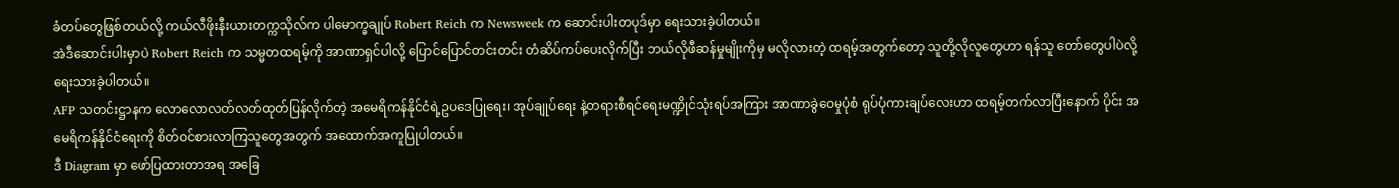ခံတပ်တွေဖြစ်တယ်လို့ ကယ်လီဖိုးနီးယားတက္ကသိုလ်က ပါမောက္ခချုပ် Robert Reich က Newsweek က ဆောင်းပါးတပုဒ်မှာ ရေးသားခဲ့ပါတယ်။
အဲဒီဆောင်းပါးမှာပဲ Robert Reich က သမ္မတထရမ့်ကို အာဏာရှင်ပါလို့ ပြောင်ပြောင်တင်းတင်း တံဆိပ်ကပ်ပေးလိုက်ပြီး ဘယ်လိုဖီဆန်မှုမျိုးကိုမှ မလိုလားတဲ့ ထရမ့်အတွက်တော့ သူတို့လိုလူတွေဟာ ရန်သူ တော်တွေပါပဲလို့ ရေးသားခဲ့ပါတယ်။
AFP သတင်းဋ္ဌာနက လောလောလတ်လတ်ထုတ်ပြန်လိုက်တဲ့ အမေရိကန်နိုင်ငံရဲ့ဥပဒေပြုရေး၊ အုပ်ချုပ်ရေး နဲ့တရားစီရင်ရေးမဏ္ဍိုင်သုံးရပ်အကြား အာဏာခွဲဝေမှုပုံစံ ရုပ်ပုံကားချပ်လေးဟာ ထရမ့်တက်လာပြီးနောက် ပိုင်း အမေရိကန်နိုင်ငံရေးကို စိတ်ဝင်စားလာကြသူတွေအတွက် အထောက်အကူပြုပါတယ်။
ဒီ Diagram မှာ ဖော်ပြထားတာအရ အခြေ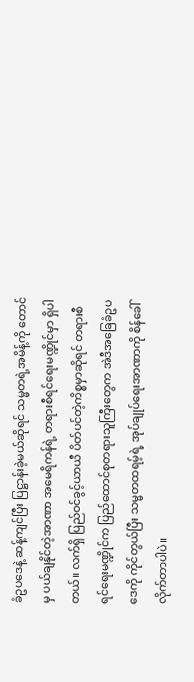ခံဥပဒေနဲ့ ဆန့်ကျင်ပြီး ပြဋ္ဌာန်းခဲ့မယ်ဆိုရင် သမ္မတရဲ့အမိန့်ကို တောင်မှ ပယ်ချနိုင်တဲ့အာဏာ အမေရိကန်ရဲ့ တရားစီရင်ရေးမဏ္ဍိုင်မှာ ရှိပါတယ်။ လက်ရှိ ပြည်ဝင်ခွင့်ယာယီ ပိတ်ပင်တဲ့ကိစ္စမှာဆိုရင် တရားစီရင်ရေးမဏ္ဍိုင်က ပြည်ထောင်စုတရားသူကြီးတွေက အဲဒီအခြေခံဥပဒေကို ကိုင်တွယ်ပြီး သမ္မတထရမ့်ရဲ့ အုပ်ချုပ်ရေးအာဏာကို စိန်ခေါ်လိုက်တာပါပဲ။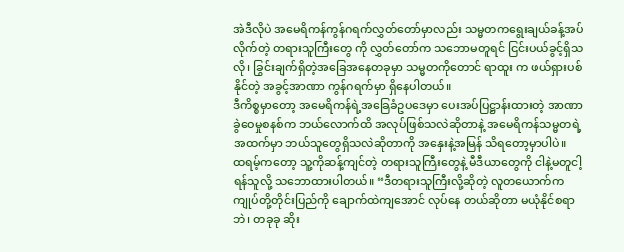အဲဒီလိုပဲ အမေရိကန်ကွန်ဂရက်လွှတ်တော်မှာလည်း သမ္မတကရွေးချယ်ခန့်အပ်လိုက်တဲ့ တရားသူကြီးတွေ ကို လွှတ်တော်က သဘောမတူရင် ငြင်းပယ်ခွင့်ရှိသလို၊ ခြွင်းချက်ရှိတဲ့အခြေအနေတခုမှာ သမ္မတကိုတောင် ရာထူး က ဖယ်ရှားပစ်နိုင်တဲ့ အခွင့်အာဏာ ကွန်ဂရက်မှာ ရှိနေပါတယ်။
ဒီကိစ္စမှာတော့ အမေရိကန်ရဲ့အခြေခံဥပဒေမှာ ပေးအပ်ပြဋ္ဌာန်းထားတဲ့ အာဏာခွဲဝေမှုစနစ်က ဘယ်လောက်ထိ အလုပ်ဖြစ်သလဲဆိုတာနဲ့ အမေရိကန်သမ္မတရဲ့အထက်မှာ ဘယ်သူတွေရှိသလဲဆိုတာကို အနှေးနဲ့အမြန် သိရတော့မှာပါပဲ။
ထရမ့်ကတော့ သူ့ကိုဆန့်ကျင်တဲ့ တရားသူကြီးတွေနဲ့ မီဒီယာတွေကို ငါနဲ့မတူငါ့ရန်သူလို့ သဘောထားပါတယ်။ “ဒီတရားသူကြီးလို့ဆိုတဲ့ လူတယောက်က ကျုပ်တို့တိုင်းပြည်ကို ချောက်ထဲကျအောင် လုပ်နေ တယ်ဆိုတာ မယုံနိုင်စရာဘဲ၊ တခုခု ဆိုး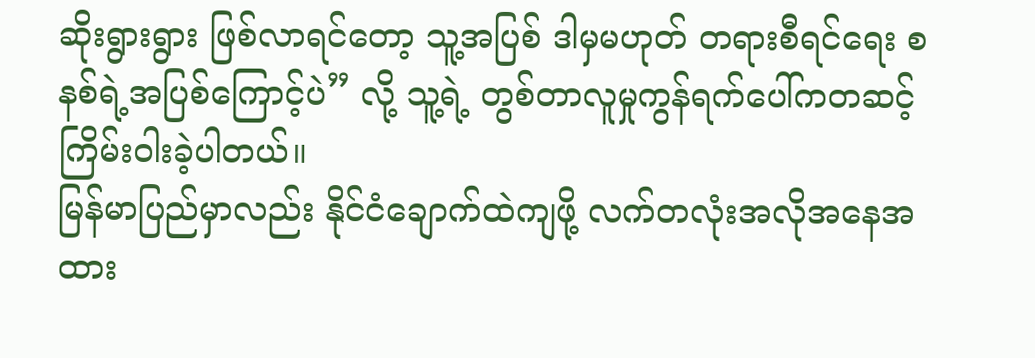ဆိုးရွားရွား ဖြစ်လာရင်တော့ သူ့အပြစ် ဒါမှမဟုတ် တရားစီရင်ရေး စနစ်ရဲ့အပြစ်ကြောင့်ပဲ” လို့ သူ့ရဲ့ တွစ်တာလူမှုကွန်ရက်ပေါ်ကတဆင့် ကြိမ်းဝါးခဲ့ပါတယ်။
မြန်မာပြည်မှာလည်း နိုင်ငံချောက်ထဲကျဖို့ လက်တလုံးအလိုအနေအထား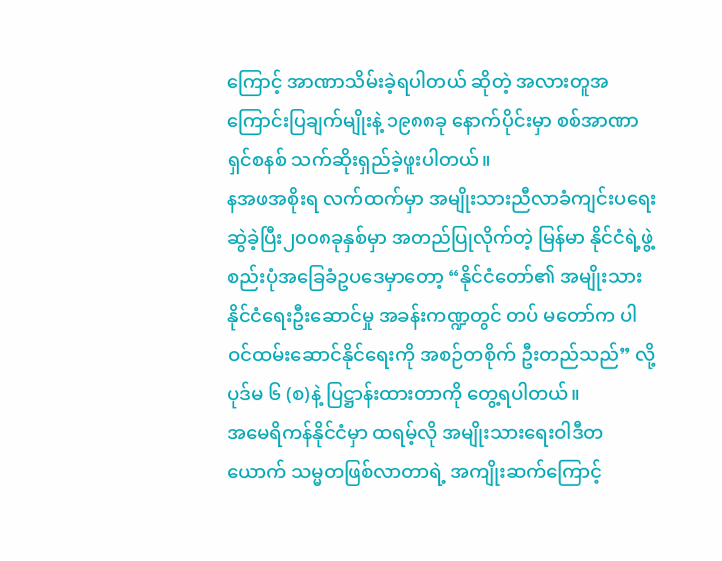ကြောင့် အာဏာသိမ်းခဲ့ရပါတယ် ဆိုတဲ့ အလားတူအကြောင်းပြချက်မျိုးနဲ့ ၁၉၈၈ခု နောက်ပိုင်းမှာ စစ်အာဏာရှင်စနစ် သက်ဆိုးရှည်ခဲ့ဖူးပါတယ်။
နအဖအစိုးရ လက်ထက်မှာ အမျိုးသားညီလာခံကျင်းပရေးဆွဲခဲ့ပြီး၂၀၀၈ခုနှစ်မှာ အတည်ပြုလိုက်တဲ့ မြန်မာ နိုင်ငံရဲ့ဖွဲ့စည်းပုံအခြေခံဥပဒေမှာတော့ “နိုင်ငံတော်၏ အမျိုးသားနိုင်ငံရေးဦးဆောင်မှု အခန်းကဏ္ဍတွင် တပ် မတော်က ပါဝင်ထမ်းဆောင်နိုင်ရေးကို အစဉ်တစိုက် ဦးတည်သည်” လို့ ပုဒ်မ ၆ (စ)နဲ့ ပြဋ္ဌာန်းထားတာကို တွေ့ရပါတယ်။
အမေရိကန်နိုင်ငံမှာ ထရမ့်လို အမျိုးသားရေးဝါဒီတယောက် သမ္မတဖြစ်လာတာရဲ့ အကျိုးဆက်ကြောင့်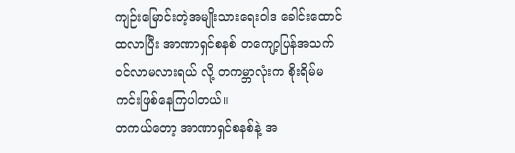ကျဉ်းမြောင်းတဲ့အမျိုးသားရေးဝါဒ ခေါင်းထောင်ထလာပြီး အာဏာရှင်စနစ် တကျော့ပြန်အသက်ဝင်လာမလားရယ် လို့ တကမ္ဘာလုံးက စိုးရိမ်မကင်းဖြစ်နေကြပါတယ်။
တကယ်တော့ အာဏာရှင်စနစ်နဲ့ အ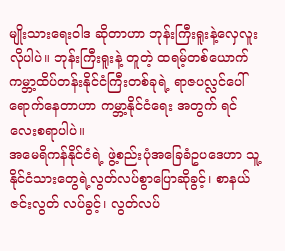မျိုးသားရေးဝါဒ ဆိုတာဟာ ဘုန်းကြီးရူးနဲ့လှေလူးလိုပါပဲ။ ဘုန်းကြီးရူးနဲ့ တူတဲ့ ထရမ့်တစ်ယောက် ကမ္ဘာ့ထိပ်တန်းနိုင်ငံကြီးတစ်ခုရဲ့ ရာဇပလ္လင်ပေါ်ရောက်နေတာဟာ ကမ္ဘာ့နိုင်ငံရေး အတွက် ရင်လေးစရာပါပဲ။
အမေရိကန်နိုင်ငံရဲ့ ဖွဲ့စည်းပုံအခြေခံဥပဒေဟာ သူ့နိုင်ငံသားတွေရဲ့လွတ်လပ်စွာပြောဆိုခွင့်၊ စာနယ်ဇင်းလွတ် လပ်ခွင့်၊ လွတ်လပ်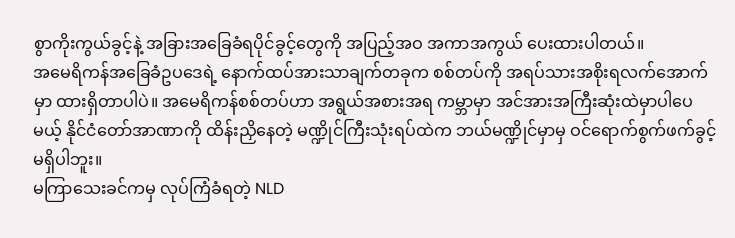စွာကိုးကွယ်ခွင့်နဲ့ အခြားအခြေခံရပိုင်ခွင့်တွေကို အပြည့်အဝ အကာအကွယ် ပေးထားပါတယ်။
အမေရိကန်အခြေခံဥပဒေရဲ့ နောက်ထပ်အားသာချက်တခုက စစ်တပ်ကို အရပ်သားအစိုးရလက်အောက်မှာ ထားရှိတာပါပဲ။ အမေရိကန်စစ်တပ်ဟာ အရွယ်အစားအရ ကမ္ဘာမှာ အင်အားအကြီးဆုံးထဲမှာပါပေမယ့် နိုင်ငံတော်အာဏာကို ထိန်းညှိနေတဲ့ မဏ္ဍိုင်ကြီးသုံးရပ်ထဲက ဘယ်မဏ္ဍိုင်မှာမှ ဝင်ရောက်စွက်ဖက်ခွင့် မရှိပါဘူး။
မကြာသေးခင်ကမှ လုပ်ကြံခံရတဲ့ NLD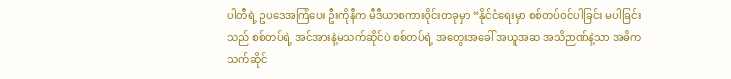ပါတီရဲ့ ဥပဒေအကြံပေး ဦးကိုနီက မီဒီယာစကားဝိုင်းတခုမှာ “နိုင်ငံရေးမှာ စစ်တပ်ဝင်ပါခြင်း မပါခြင်းသည် စစ်တပ်ရဲ့ အင်အားနဲ့မသက်ဆိုင်ပဲ စစ်တပ်ရဲ့ အတွေးအခေါ် အယူအဆ အသိဉာဏ်နဲ့သာ အဓိကသက်ဆိုင်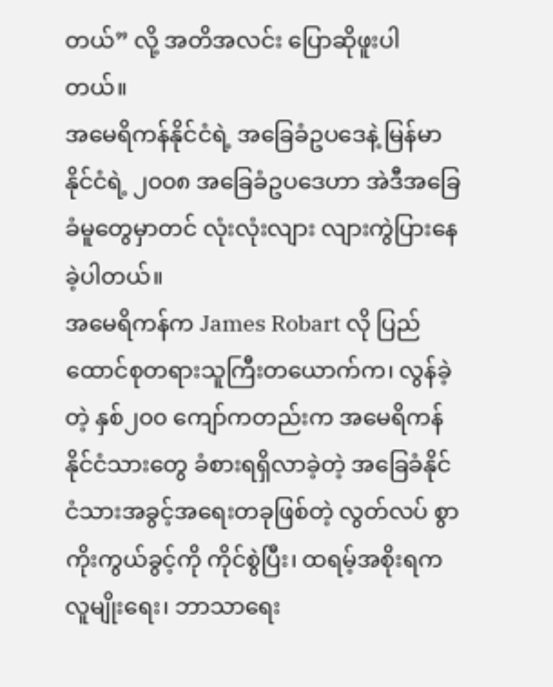တယ်” လို့ အတိအလင်း ပြောဆိုဖူးပါတယ်။
အမေရိကန်နိုင်ငံရဲ့ အခြေခံဥပဒေနဲ့ မြန်မာနိုင်ငံရဲ့ ၂၀၀၈ အခြေခံဥပဒေဟာ အဲဒီအခြေခံမူတွေမှာတင် လုံးလုံးလျား လျားကွဲပြားနေခဲ့ပါတယ်။
အမေရိကန်က James Robart လို ပြည်ထောင်စုတရားသူကြီးတယောက်က၊ လွန်ခဲ့တဲ့ နှစ်၂၀၀ ကျော်ကတည်းက အမေရိကန်နိုင်ငံသားတွေ ခံစားရရှိလာခဲ့တဲ့ အခြေခံနိုင်ငံသားအခွင့်အရေးတခုဖြစ်တဲ့ လွတ်လပ် စွာ ကိုးကွယ်ခွင့်ကို ကိုင်စွဲပြီး၊ ထရမ့်အစိုးရက လူမျိုးရေး၊ ဘာသာရေး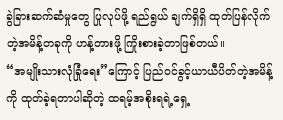ခွဲခြားဆက်ဆံမှုတွေ ပြုလုပ်ဖို့ ရည်ရွယ် ချက်ရှိရှိ ထုတ်ပြန်လိုက်တဲ့အမိန့်တခုကို ဟန့်တားဖို့ ကြိုးစားခဲ့တာဖြစ်တယ်။
“အမျိုးသားလုံခြုံရေး”ကြောင့် ပြည်ဝင်ခွင့်ယာယီပိတ်တဲ့အမိန့်ကို ထုတ်ခဲ့ရတာပါဆိုတဲ့ ထရမ့်အစိုးရရဲ့ရှေ့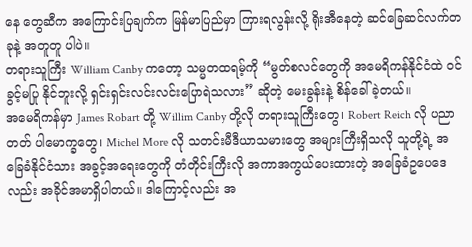နေ တွေဆီက အကြောင်းပြချက်က မြန်မာပြည်မှာ ကြားရလွန်းလို့ ရိုးအီနေတဲ့ ဆင်ခြေဆင်လက်တခုနဲ့ အတူတူ ပါပဲ။
တရားသူကြီး William Canby ကတော့ သမ္မတထရမ့်ကို “မွတ်စလင်တွေကို အမေရိကန်နိုင်ငံထဲ ဝင်ခွင့်မပြု နိုင်ဘူးလို့ ရှင်းရှင်းလင်းလင်းပြောရဲသလား” ဆိုတဲ့ မေးခွန်းနဲ့ စိန်ခေါ်ခဲ့တယ်။
အမေရိကန်မှာ James Robart တို့ Willim Canby တို့လို တရားသူကြီးတွေ၊ Robert Reich လို ပညာတတ် ပါမောက္ခတွေ၊ Michel More လို သတင်းမီဒီယာသမားတွေ အများကြီးရှိသလို သူတို့ရဲ့ အခြေခံနိုင်ငံသား အခွင့်အရေးတွေကို တံတိုင်းကြီးလို အကာအကွယ်ပေးထားတဲ့ အခြေခံဥပေဒေလည်း အခိုင်အမာရှိပါတယ်။ ဒါကြောင့်လည်း အ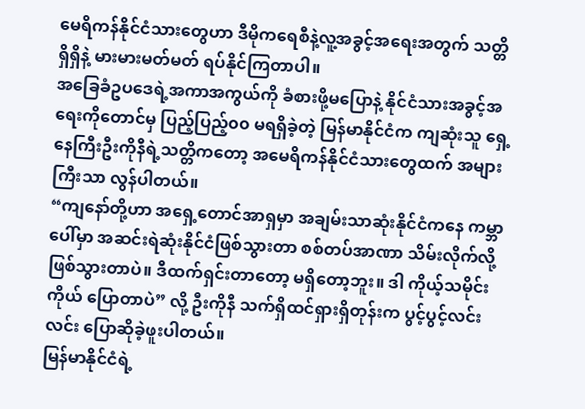မေရိကန်နိုင်ငံသားတွေဟာ ဒီမိုကရေစီနဲ့လူ့အခွင့်အရေးအတွက် သတ္တိရှိရှိနဲ့ မားမားမတ်မတ် ရပ်နိုင်ကြတာပါ။
အခြေခံဥပဒေရဲ့အကာအကွယ်ကို ခံစားဖို့မပြောနဲ့ နိုင်ငံသားအခွင့်အရေးကိုတောင်မှ ပြည့်ပြည့်၀၀ မရရှိခဲ့တဲ့ မြန်မာနိုင်ငံက ကျဆုံးသူ ရှေ့နေကြီးဦးကိုနီရဲ့သတ္တိကတော့ အမေရိကန်နိုင်ငံသားတွေထက် အများကြီးသာ လွန်ပါတယ်။
“ကျနော်တို့ဟာ အရှေ့တောင်အာရှမှာ အချမ်းသာဆုံးနိုင်ငံကနေ ကမ္ဘာပေါ်မှာ အဆင်းရဲဆုံးနိုင်ငံဖြစ်သွားတာ စစ်တပ်အာဏာ သိမ်းလိုက်လို့ ဖြစ်သွားတာပဲ။ ဒီထက်ရှင်းတာတော့ မရှိတော့ဘူး။ ဒါ ကိုယ့်သမိုင်းကိုယ် ပြောတာပဲ” လို့ ဦးကိုနီ သက်ရှိထင်ရှားရှိတုန်းက ပွင့်ပွင့်လင်းလင်း ပြောဆိုခဲ့ဖူးပါတယ်။
မြန်မာနိုင်ငံရဲ့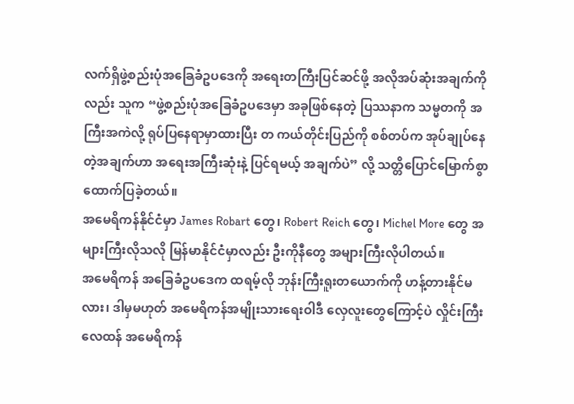လက်ရှိဖွဲ့စည်းပုံအခြေခံဥပဒေကို အရေးတကြီးပြင်ဆင်ဖို့ အလိုအပ်ဆုံးအချက်ကိုလည်း သူက “ဖွဲ့စည်းပုံအခြေခံဥပဒေမှာ အခုဖြစ်နေတဲ့ ပြဿနာက သမ္မတကို အကြီးအကဲလို့ ရုပ်ပြနေရာမှာထားပြီး တ ကယ်တိုင်းပြည်ကို စစ်တပ်က အုပ်ချုပ်နေတဲ့အချက်ဟာ အရေးအကြီးဆုံးနဲ့ ပြင်ရမယ့် အချက်ပဲ” လို့ သတ္တိပြောင်မြောက်စွာ ထောက်ပြခဲ့တယ်။
အမေရိကန်နိုင်ငံမှာ James Robart တွေ၊ Robert Reich တွေ၊ Michel More တွေ အများကြီးလိုသလို မြန်မာနိုင်ငံမှာလည်း ဦးကိုနီတွေ အများကြီးလိုပါတယ်။
အမေရိကန် အခြေခံဥပဒေက ထရမ့်လို ဘုန်းကြီးရူးတယောက်ကို ဟန့်တားနိုင်မလား၊ ဒါမှမဟုတ် အမေရိကန်အမျိုးသားရေးဝါဒီ လှေလူးတွေကြောင့်ပဲ လှိုင်းကြီးလေထန် အမေရိကန်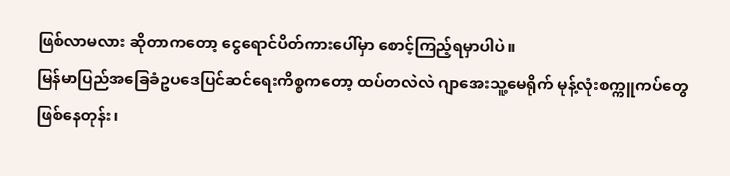ဖြစ်လာမလား ဆိုတာကတော့ ငွေရောင်ပိတ်ကားပေါ်မှာ စောင့်ကြည့်ရမှာပါပဲ။
မြန်မာပြည်အခြေခံဥပဒေပြင်ဆင်ရေးကိစ္စကတော့ ထပ်တလဲလဲ ဂျာအေးသူ့မေရိုက် မုန့်လုံးစက္ကူကပ်တွေ ဖြစ်နေတုန်း၊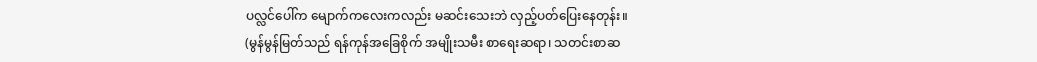ပလ္လင်ပေါ်က မျောက်ကလေးကလည်း မဆင်းသေးဘဲ လှည့်ပတ်ပြေးနေတုန်း။
(မွန်မွန်မြတ်သည် ရန်ကုန်အခြေစိုက် အမျိုးသမီး စာရေးဆရာ၊ သတင်းစာဆ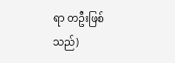ရာ တဦးဖြစ်သည်)